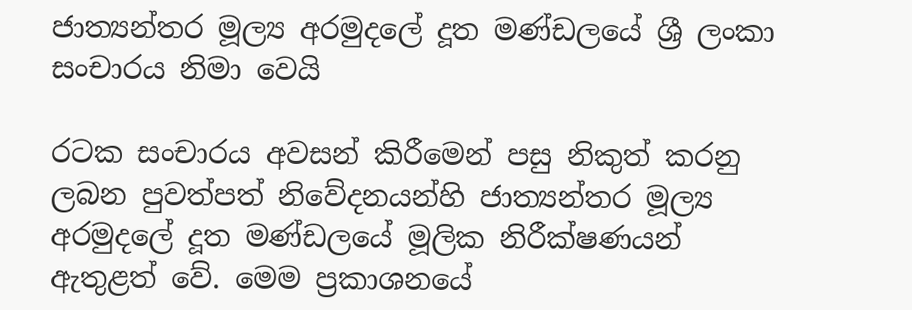ජාත්‍යන්තර මූල්‍ය අරමුදලේ දූත මණ්ඩලයේ ශ්‍රී ලංකා සංචාරය නිමා වෙයි

රටක සංචාරය අවසන් කිරීමෙන් පසු නිකුත් කරනු ලබන පුවත්පත් නිවේදනයන්හි ජාත්‍යන්තර මූල්‍ය අරමුදලේ දූත මණ්ඩලයේ මූලික නිරීක්ෂණයන් ඇතුළත් වේ. මෙම ප්‍රකාශනයේ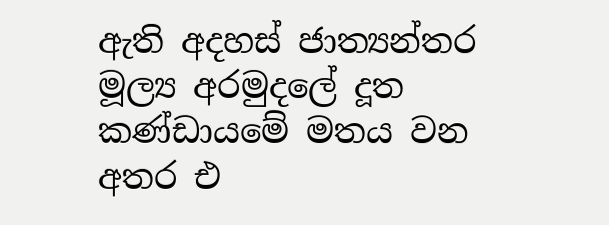ඇති අදහස් ජාත්‍යන්තර මූල්‍ය අරමුදලේ දූත කණ්ඩායමේ මතය වන අතර එ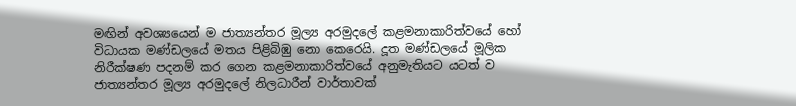මඟින් අවශ්‍යයෙන් ම ජාත්‍යන්තර මූල්‍ය අරමුදලේ කළමනාකාරිත්වයේ හෝ විධායක මණ්ඩලයේ මතය පිළිබිඹු නො කෙරෙයි. දූත මණ්ඩලයේ මූලික නිරීක්ෂණ පදනම් කර ගෙන කළමනාකාරිත්වයේ අනුමැතියට යටත් ව ජාත්‍යන්තර මූල්‍ය අරමුදලේ නිලධාරීන් වාර්තාවක්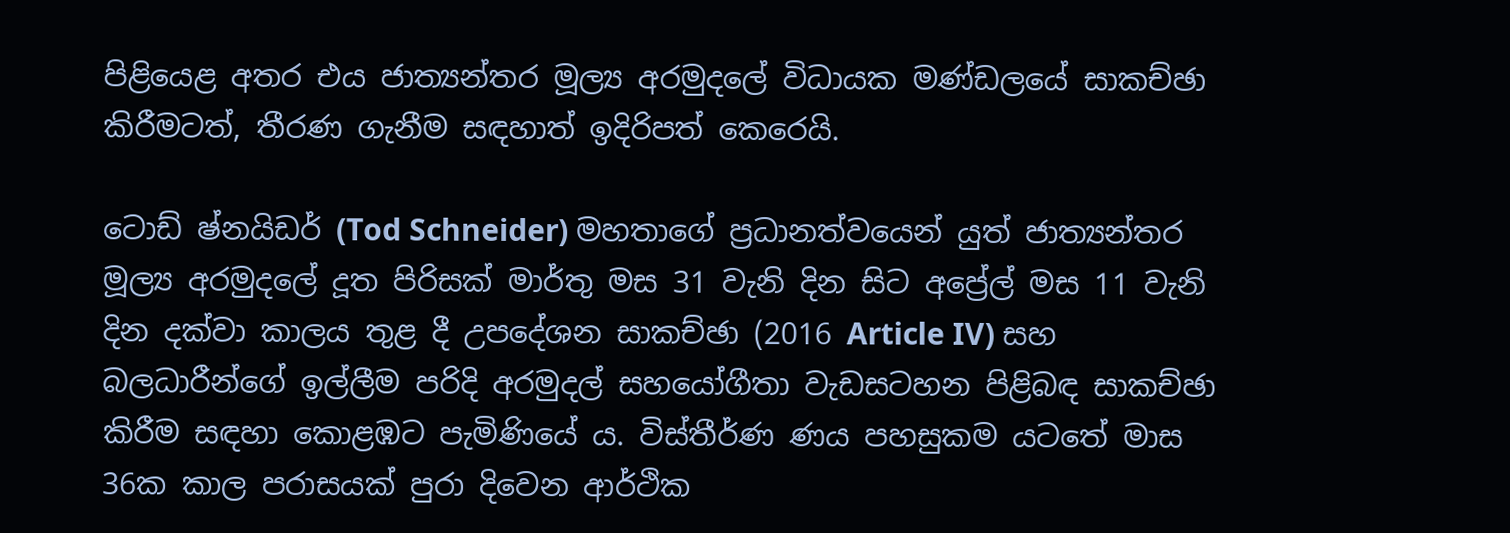පිළියෙළ අතර එය ජාත්‍යන්තර මූල්‍ය අරමුදලේ විධායක මණ්ඩලයේ සාකච්ඡා කිරීමටත්, තීරණ ගැනීම සඳහාත් ඉදිරිපත් කෙරෙයි.

ටොඩ් ෂ්නයිඩර් (Tod Schneider) මහතාගේ ප්‍රධානත්වයෙන් යුත් ජාත්‍යන්තර මූල්‍ය අරමුදලේ දූත පිරිසක් මාර්තු මස 31 වැනි දින සිට අප්‍රේල් මස 11 වැනි දින දක්වා කාලය තුළ දී උපදේශන සාකච්ඡා (2016 Article IV) සහ බලධාරීන්ගේ ඉල්ලීම පරිදි අරමුදල් සහයෝගීතා වැඩසටහන පිළිබඳ සාකච්ඡා කිරීම සඳහා කොළඹට පැමිණියේ ය. විස්තීර්ණ ණය පහසුකම යටතේ මාස 36ක කාල පරාසයක් පුරා දිවෙන ආර්ථික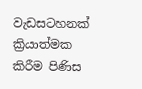වැඩසටහනක් ක්‍රියාත්මක කිරීම පිණිස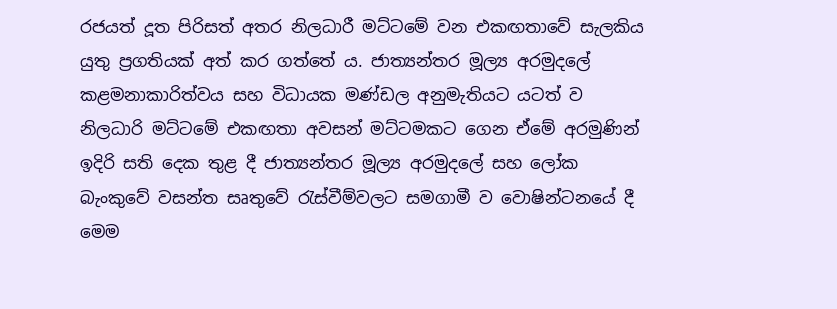රජයත් දූත පිරිසත් අතර නිලධාරී මට්ටමේ වන එකඟතාවේ සැලකිය යුතු ප්‍රගතියක් අත් කර ගත්තේ ය. ජාත්‍යන්තර මූල්‍ය අරමුදලේ කළමනාකාරිත්වය සහ විධායක මණ්ඩල අනුමැතියට යටත් ව නිලධාරි මට්ටමේ එකඟතා අවසන් මට්ටමකට ගෙන ඒමේ අරමුණින් ඉදිරි සති දෙක තුළ දී ජාත්‍යන්තර මූල්‍ය අරමුදලේ සහ ලෝක බැංකුවේ වසන්ත සෘතුවේ රැස්වීම්වලට සමගාමී ව වොෂින්ටනයේ දී මෙම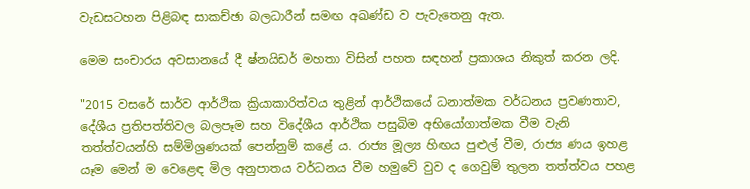වැඩසටහන පිළිබඳ සාකච්ඡා බලධාරීන් සමඟ අඛණ්ඩ ව පැවැතෙනු ඇත.

මෙම සංචාරය අවසානයේ දී ෂ්නයිඩර් මහතා විසින් පහත සඳහන් ප්‍රකාශය නිකුත් කරන ලදි.

"2015 වසරේ සාර්ව ආර්ථික ක්‍රියාකාරිත්වය තුළින් ආර්ථිකයේ ධනාත්මක වර්ධනය ප්‍රවණතාව, දේශීය ප්‍රතිපත්තිවල බලපෑම සහ විදේශීය ආර්ථික පසුබිම අභියෝගාත්මක වීම වැනි තත්ත්වයන්හි සම්මිශ්‍රණයක් පෙන්නුම් කළේ ය. රාජ්‍ය මූල්‍ය හිඟය පුළුල් වීම, රාජ්‍ය ණය ඉහළ යෑම මෙන් ම වෙළෙඳ මිල අනුපාතය වර්ධනය වීම හමුවේ වුව ද ගෙවුම් තුලන තත්ත්වය පහළ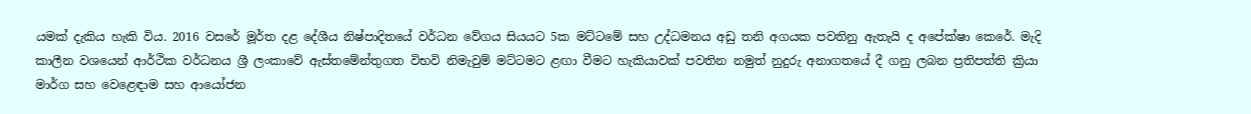යමක් දැකිය හැකි විය. 2016 වසරේ මූර්ත දළ දේශීය නිෂ්පාදිතයේ වර්ධන වේගය සියයට 5ක මට්ටමේ සහ උද්ධමනය අඩු තනි අගයක පවතිනු ඇතැයි ද අපේක්ෂා කෙරේ. මැදි කාලීන වශයෙන් ආර්ථික වර්ධනය ශ්‍රී ලංකාවේ ඇස්තමේන්තුගත විභවි නිමැවුම් මට්ටමට ළඟා වීමට හැකියාවක් පවතින නමුත් නුදුරු අනාගතයේ දී ගනු ලබන ප්‍රතිපත්ති ක්‍රියා මාර්ග සහ වෙළෙඳාම සහ ආයෝජන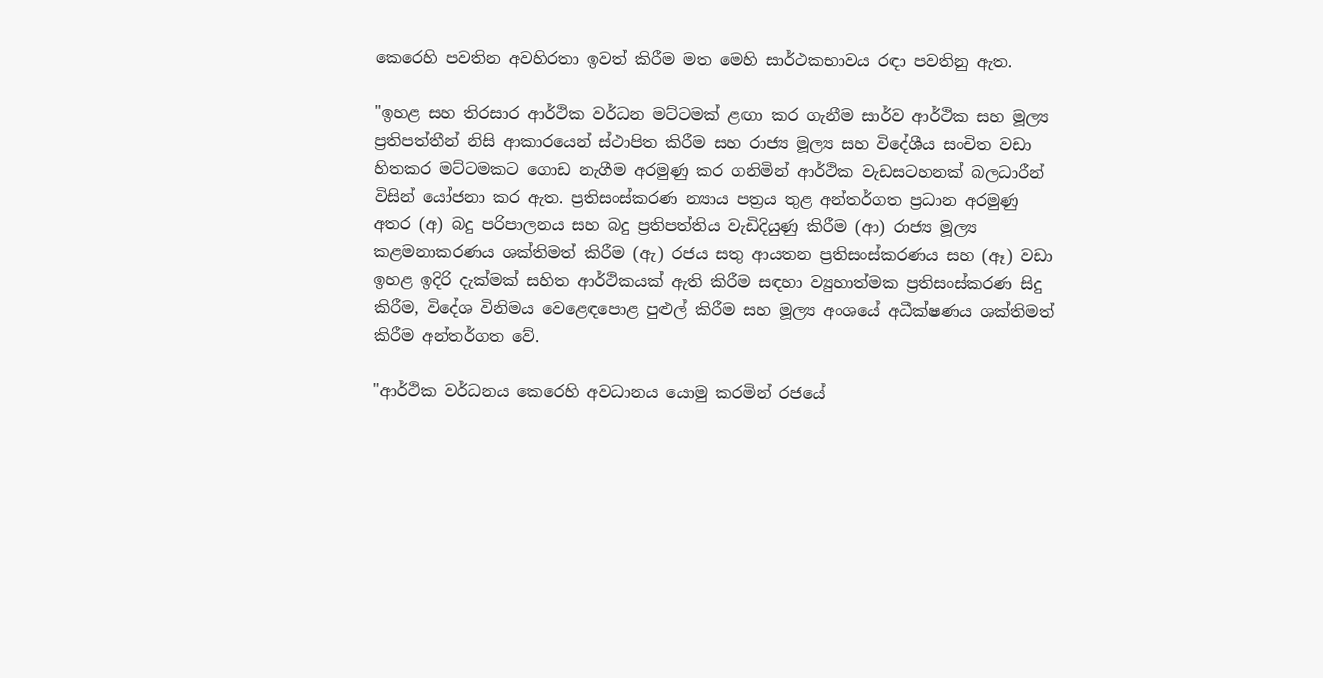කෙරෙහි පවතින අවහිරතා ඉවත් කිරීම මත මෙහි සාර්ථකභාවය රඳා පවතිනු ඇත.

"ඉහළ සහ තිරසාර ආර්ථික වර්ධන මට්ටමක් ළඟා කර ගැනීම සාර්ව ආර්ථික සහ මූල්‍ය ප්‍රතිපත්තීන් නිසි ආකාරයෙන් ස්ථාපිත කිරීම සහ රාජ්‍ය මූල්‍ය සහ විදේශීය සංචිත වඩා හිතකර මට්ටමකට ගොඩ නැගීම අරමුණු කර ගනිමින් ආර්ථික වැඩසටහනක් බලධාරීන් විසින් යෝජනා කර ඇත. ප්‍රතිසංස්කරණ න්‍යාය පත්‍රය තුළ අන්තර්ගත ප්‍රධාන අරමුණු අතර (අ) බදු පරිපාලනය සහ බදු ප්‍රතිපත්තිය වැඩිදියුණු කිරීම (ආ) රාජ්‍ය මූල්‍ය කළමනාකරණය ශක්තිමත් කිරීම (ඇ) රජය සතු ආයතන ප්‍රතිසංස්කරණය සහ (ඈ) වඩා ඉහළ ඉදිරි දැක්මක් සහිත ආර්ථිකයක් ඇති කිරීම සඳහා ව්‍යුහාත්මක ප්‍රතිසංස්කරණ සිදු කිරීම, විදේශ විනිමය වෙළෙඳපොළ පුළුල් කිරීම සහ මූල්‍ය අංශයේ අධීක්ෂණය ශක්තිමත් කිරීම අන්තර්ගත වේ.

"ආර්ථික වර්ධනය කෙරෙහි අවධානය යොමු කරමින් රජයේ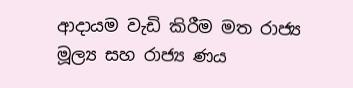ආදායම වැඩි කිරීම මත රාජ්‍ය මූල්‍ය සහ රාජ්‍ය ණය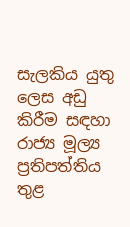සැලකිය යුතු ලෙස අඩු කිරීම සඳහා රාජ්‍ය මූල්‍ය ප්‍රතිපත්තිය තුළ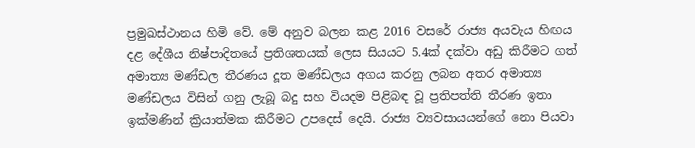ප්‍රමුඛස්ථානය හිමි වේ. මේ අනුව බලන කළ 2016 වසරේ රාජ්‍ය අයවැය හිඟය දළ දේශී‍ය නිෂ්පාදිතයේ ප්‍රතිශතයක් ලෙස සියයට 5.4ක් දක්වා අඩු කිරීමට ගත් අමාත්‍ය මණ්ඩල තීරණය දූත මණ්ඩලය අගය කරනු ලබන අතර අමාත්‍ය මණ්ඩලය විසින් ගනු ලැබූ බදු සහ වියදම පිළිබඳ වූ ප්‍රතිපත්ති තීරණ ඉතා ඉක්මණින් ක්‍රියාත්මක කිරීමට උපදෙස් දෙයි. රාජ්‍ය ව්‍යවසායයන්ගේ නො පියවා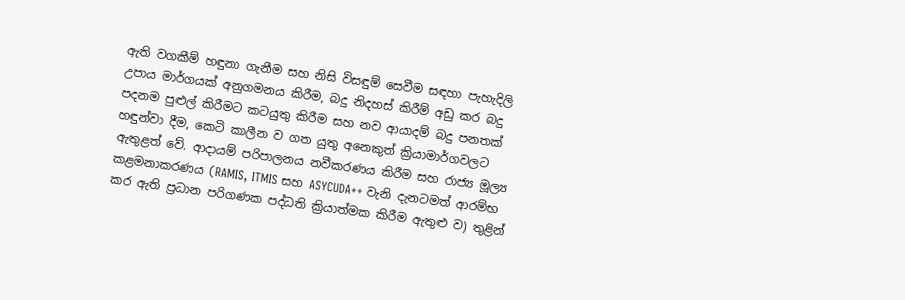ඇති වගකීම් හඳුනා ගැනීම සහ නිසි විසඳුම් සෙවීම සඳහා පැහැදිලි උපාය මාර්ගයක් අනුගමනය කිරීම, බදු නිදහස් කිරීම් අඩු කර බදු පදනම පුළුල් කිරීමට කටයුතු කිරීම සහ නව ආයාදම් බදු පනතක් හඳුන්වා දීම, කෙටි කාලීන ව ගත යුතු අනෙකුත් ක්‍රියාමාර්ගවලට ඇතුළත් වේ. ආදායම් පරිපාලනය නවීකරණය කිරීම සහ රාජ්‍ය මූල්‍ය කළමනාකරණය (RAMIS, ITMIS සහ ASYCUDA++ වැනි දැනටමත් ආරම්භ කර ඇති ප්‍රධාන පරිගණක පද්ධති ක්‍රියාත්මක කිරීම ඇතුළු ව) තුළින්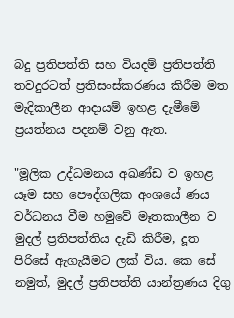බදු ප්‍රතිපත්ති සහ වියදම් ප්‍රතිපත්ති තවදුරටත් ප්‍රතිසංස්කරණය කිරීම මත මැදිකාලීන ආදායම් ඉහළ දැමීමේ ප්‍රයත්නය පදනම් වනු ඇත.

"මූලික උද්ධමනය අඛණ්ඩ ව ඉහළ යෑම සහ පෞද්ගලික අංශයේ ණය වර්ධනය වීම හමුවේ මෑතකාලීන ව මුදල් ප්‍රතිපත්තිය දැඩි කිරීම, දූත පිරිසේ ඇගැයීමට ලක් විය. කෙ සේ නමුත්, මුදල් ප්‍රතිපත්ති යාන්ත්‍රණය දිගු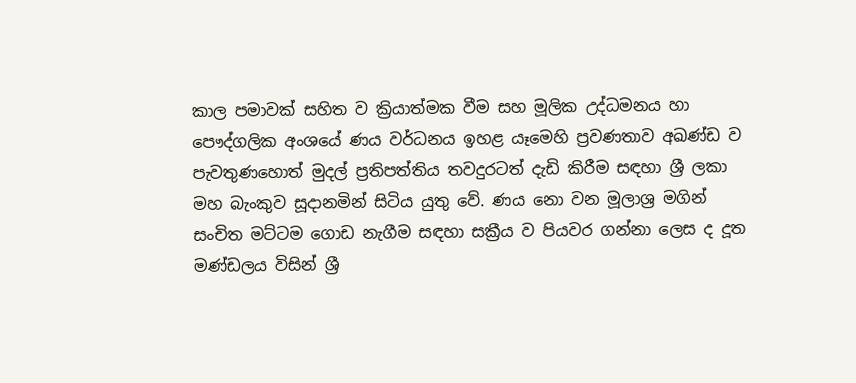කාල පමාවක් සහිත ව ක්‍රියාත්මක වීම සහ මූලික උද්ධමනය හා පෞද්ගලික අංශයේ ණය වර්ධනය ඉහළ යෑමෙහි ප්‍රවණතාව අඛණ්ඩ ව පැවතුණහොත් මුදල් ප්‍රතිපත්තිය තවදුරටත් දැඩි කිරීම සඳහා ශ්‍රී ලකා මහ බැංකුව සූදානමින් සිටිය යුතු වේ. ණය නො වන මූලාශ්‍ර මගින් සංචිත මට්ටම ගොඩ නැගීම සඳහා සක්‍රීය ව පියවර ගන්නා ලෙස ද දූත මණ්ඩලය විසින් ශ්‍රී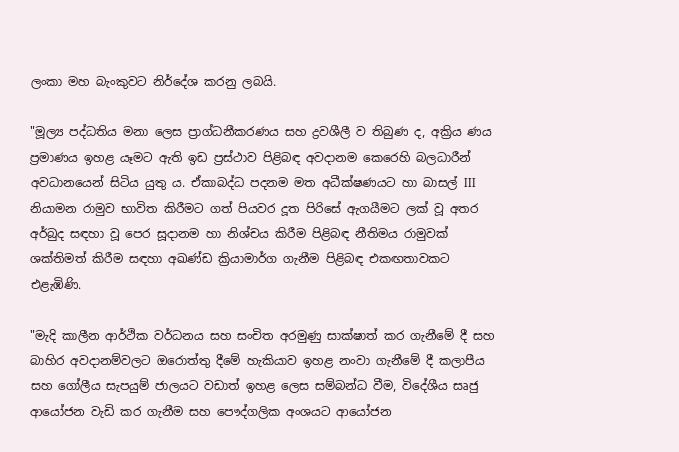ලංකා මහ බැංකුවට නිර්දේශ කරනු ලබයි.

"මූල්‍ය පද්ධතිය මනා ලෙස ප්‍රාග්ධනීකරණය සහ ද්‍රවශීලී ව තිබුණ ද, අක්‍රිය ණය ප්‍රමාණය ඉහළ යෑමට ඇති ඉඩ ප්‍රස්ථාව පිළිබඳ අවදානම කෙරෙහි බලධාරීන් අවධානයෙන් සිටිය යුතු ය. ඒකාබද්ධ පදනම මත අධීක්ෂණයට හා බාසල් III නියාමන රාමුව භාවිත කිරීමට ගත් පියවර දූත පිරිසේ ඇගයීමට ලක් වූ අතර අර්බුද සඳහා වූ පෙර සූදානම හා නිශ්චය කිරීම පිළිබඳ නීතිමය රාමුවක් ශක්තිමත් කිරීම සඳහා අඛණ්ඩ ක්‍රියාමාර්ග ගැනීම පිළිබඳ එකඟතාවකට එළැඹිණි.

"මැදි කාලීන ආර්ථික වර්ධනය සහ සංචිත අරමුණු සාක්ෂාත් කර ගැනීමේ දී සහ බාහිර අවදානම්වලට ඔරොත්තු දීමේ හැකියාව ඉහළ නංවා ගැනීමේ දී කලාපීය සහ ගෝලීය සැපයුම් ජාලයට වඩාත් ඉහළ ලෙස සම්බන්ධ වීම, විදේශීය සෘජු ආයෝජන වැඩි කර ගැනීම සහ පෞද්ගලික අංශයට ආයෝජන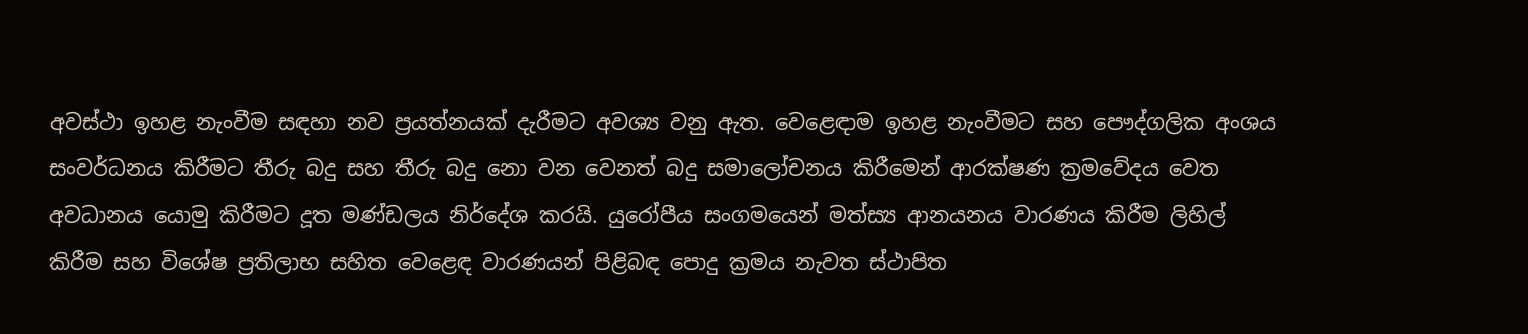අවස්ථා ඉහළ නැංවීම සඳහා නව ප්‍රයත්නයක් දැරීමට අවශ්‍ය වනු ඇත. වෙළෙඳාම ඉහළ නැංවීමට සහ පෞද්ගලික අංශය සංවර්ධනය කිරීමට තීරු බදු සහ තීරු බදු නො වන වෙනත් බදු සමාලෝචනය කිරීමෙන් ආරක්ෂණ ක්‍රමවේදය වෙත අවධානය යොමු කිරීමට දූත මණ්ඩලය නිර්දේශ කරයි. යුරෝපීය සංගමයෙන් මත්ස්‍ය ආනයනය වාරණය කිරීම ලිහිල් කිරීම සහ විශේෂ ප්‍රතිලාභ සහිත වෙළෙඳ වාරණයන් පිළිබඳ පොදු ක්‍රමය නැවත ස්ථාපිත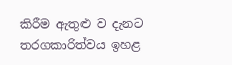කිරීම ඇතුළු ව දැනට තරගකාරිත්වය ඉහළ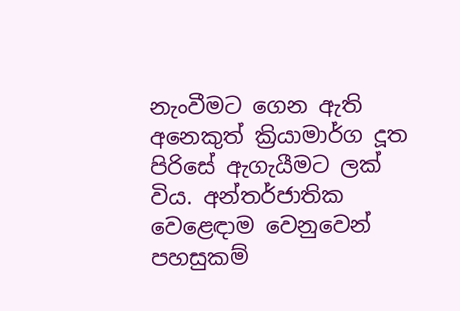නැංවීමට ගෙන ඇති අනෙකුත් ක්‍රියාමාර්ග දූත පිරිසේ ඇගැයීමට ලක් විය. අන්තර්ජාතික වෙළෙඳාම වෙනුවෙන් පහසුකම්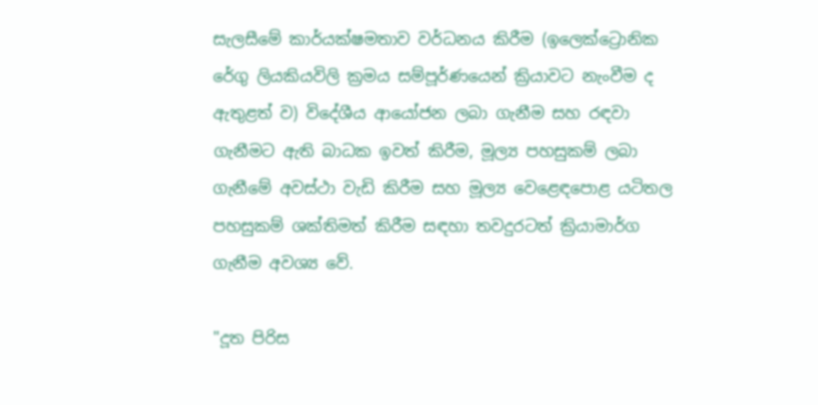සැලසීමේ කාර්යක්ෂමතාව වර්ධනය කිරීම (ඉලෙක්ට්‍රොනික රේගු ලියකියවිලි ක්‍රමය සම්පූර්ණයෙන් ක්‍රියාවට නැංවීම ද ඇතුළත් ව) විදේශීය ආයෝජන ලබා ගැනීම සහ රඳවා ගැනීමට ඇති බාධක ඉවත් කිරීම, මූල්‍ය පහසුකම් ලබා ගැනීමේ අවස්ථා වැඩි කිරීම සහ මූල්‍ය වෙළෙඳපොළ යටිතල පහසුකම් ශක්තිමත් කිරීම සඳහා තවදුරටත් ක්‍රියාමාර්ග ගැනීම අවශ්‍ය වේ.

"දූත පිරිස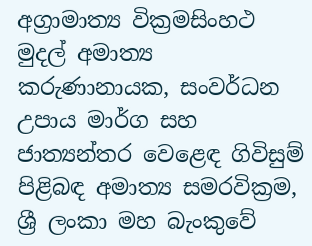අග්‍රාමාත්‍ය වික්‍රමසිංහථ මුදල් අමාත්‍ය කරුණානායක, සංවර්ධන උපාය මාර්ග සහ ජාත්‍යන්තර වෙළෙඳ ගිවිසුම් පිළිබඳ අමාත්‍ය සමරවික්‍රම, ශ්‍රී ලංකා මහ බැංකුවේ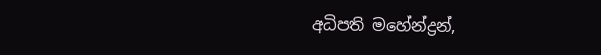අධිපති මහේන්ද්‍රන්,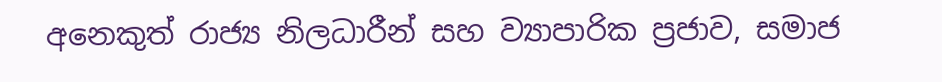අනෙකුත් රාජ්‍ය නිලධාරීන් සහ ව්‍යාපාරික ප්‍රජාව, සමාජ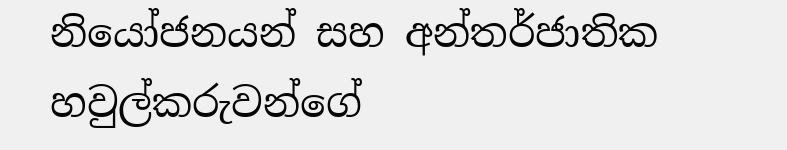නියෝජනයන් සහ අන්තර්ජාතික හවුල්කරුවන්ගේ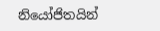නියෝජිතයින්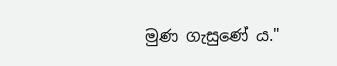මුණ ගැසුණේ ය."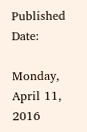Published Date:

Monday, April 11, 2016